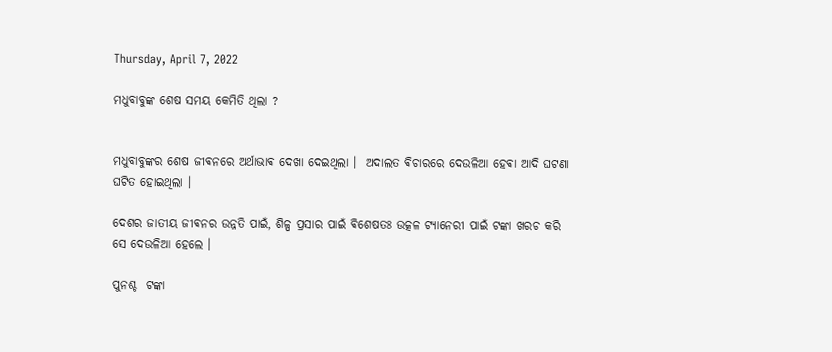Thursday, April 7, 2022

ମଧୁବାବୁଙ୍କ ଶେଷ ସମୟ କେମିତି ଥିଲା ?


ମଧୁବାବୁଙ୍କର ଶେଷ ଜୀଵନରେ ଅର୍ଥାଭାଵ ଦେଖା ଦେଇଥିଲା ।  ଅଦାଲତ ଵିଚାରରେ ଦେଉଳିଆ ହେଵା ଆଦି ଘଟଣା ଘଟିତ ହୋଇଥିଲା ।

ଦେଶର ଜାତୀୟ ଜୀଵନର ଉନ୍ନତି ପାଇଁ, ଶିଳ୍ପ ପ୍ରସାର ପାଇଁ ଵିଶେଷତଃ ଉତ୍କଳ ଟ୍ୟାନେରୀ ପାଇଁ ଟଙ୍କା ଖରଚ କରି ସେ ଦେଉଳିଆ ହେଲେ ।

ପୁନଶ୍ଚ  ଟଙ୍କା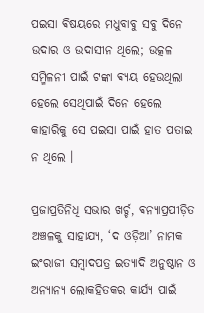ପଇସା ଵିଷୟରେ ମଧୁବାବୁ ସବୁ ଦିନେ ଉଦାର ଓ ଉଦାସୀନ ଥିଲେ; ଉତ୍କଳ ସମ୍ମିଳନୀ ପାଇଁ ଟଙ୍କା ଵ୍ୟୟ ହେଉଥିଲା ହେଲେ ସେଥିପାଇଁ ଦିନେ ହେଲେ କାହାରିକୁ ସେ ପଇସା ପାଇଁ ହାତ ପତାଇ ନ ଥିଲେ ।

ପ୍ରଜାପ୍ରତିନିଧି ସଭାର ଖର୍ଚ୍ଚ, ଵନ୍ୟାପ୍ରପୀଡ଼ିତ ଅଞ୍ଚଳକୁ ସାହାଯ୍ୟ, ‘ଦ ଓଡ଼ିଆ’ ନାମକ ଇଂରାଜୀ ସମ୍ବାଦପତ୍ର ଇତ୍ୟାଦି ଅନୁଷ୍ଠାନ ଓ ଅନ୍ୟାନ୍ୟ ଲୋକହିତକର କାର୍ଯ୍ୟ ପାଇଁ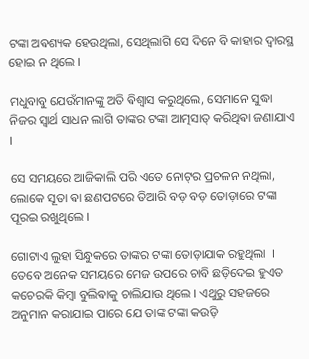ଟଙ୍କା ଅଵଶ୍ୟକ ହେଉଥିଲା, ସେଥିଲାଗି ସେ ଦିନେ ବି କାହାର ଦ୍ବାରସ୍ଥ ହୋଇ ନ ଥିଲେ ।

ମଧୁବାବୁ ଯେଉଁମାନଙ୍କୁ ଅତି ଵିଶ୍ଵାସ କରୁଥିଲେ, ସେମାନେ ସୁଦ୍ଧା ନିଜର ସ୍ଵାର୍ଥ ସାଧନ ଲାଗି ତାଙ୍କର ଟଙ୍କା ଆତ୍ମସାତ୍ କରିଥିଵା ଜଣାଯାଏ ।

ସେ ସମୟରେ ଆଜିକାଲି ପରି ଏତେ ନୋଟ୍‌ର ପ୍ରଚଳନ ନଥିଲା, ଲୋକେ ସୂତା ଵା ଛଣପଟରେ ତିଆରି ବଡ଼ ବଡ଼ ତୋଡ଼ାରେ ଟଙ୍କା ପୂରଇ ରଖୁଥିଲେ ।

ଗୋଟାଏ ଲୁହା ସିନ୍ଧୁକରେ ତାଙ୍କର ଟଙ୍କା ତୋଡ଼ାଯାକ ରହୁଥିଲା ‌ ।  ତେବେ ଅନେକ ସମୟରେ ମେଜ ଉପରେ ଚାବି ଛଡ଼ିଦେଇ ହୁଏତ କଚେରକି କିମ୍ବା ବୁଲିଵାକୁ ଚାଲିଯାଉ ଥିଲେ । ଏଥୁରୁ ସହଜରେ ଅନୁମାନ କରାଯାଇ ପାରେ ଯେ ତାଙ୍କ ଟଙ୍କା କଉଡ଼ି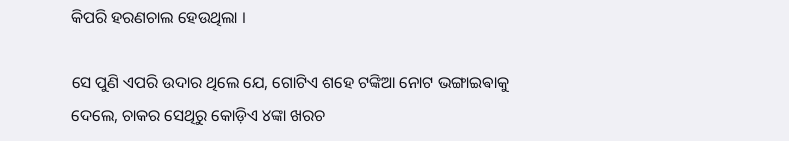କିପରି ହରଣଚାଲ ହେଉଥିଲା ।

ସେ ପୁଣି ଏପରି ଉଦାର ଥିଲେ ଯେ, ଗୋଟିଏ ଶହେ ଟଙ୍କିଆ ନୋଟ ଭଙ୍ଗାଇଵାକୁ ଦେଲେ, ଚାକର ସେଥିରୁ କୋଡ଼ିଏ ୪ଙ୍କା ଖରଚ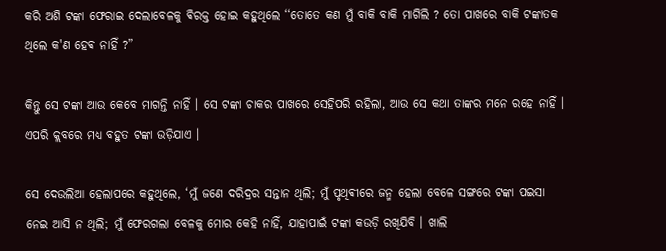କରି ଅଶି ଟଙ୍କା ଫେରାଇ ଦେଲାବେଳକୁ ଵିରକ୍ତ ହୋଇ କହୁଥିଲେ ‘‘ତୋତେ କଣ ମୁଁ ବାକି ବାକି ମାଗିଲି ? ତୋ ପାଖରେ ବାକି ଟଙ୍କାତକ ଥିଲେ କ'ଣ ହେଵ ନାହିଁ ?”

କିନ୍ତୁ ସେ ଟଙ୍କା ଆଉ କେବେ ମାଗନ୍ତି ନାହିଁ । ସେ ଟଙ୍କା ଚାକର ପାଖରେ ସେହିପରି ରହିଲା, ଆଉ ସେ କଥା ତାଙ୍କର ମନେ ରହେ ନାହିଁ । ଏପରି କ୍ଲବରେ ମଧ୍ୟ ବହୁତ ଟଙ୍କା ଉଡ଼ିଯାଏ ।

ସେ ଦେଉଲିଆ ହେଲାପରେ କହୁଥିଲେ, ‘ମୁଁ ଜଣେ ଦରିଦ୍ରର ସନ୍ତାନ ଥିଲି; ମୁଁ ପୃଥିଵୀରେ ଜନ୍ମ ହେଲା ବେଳେ ସଙ୍ଗରେ ଟଙ୍କା ପଇସା ନେଇ ଆସି ନ ଥିଲି; ମୁଁ ଫେରଗଲା ବେଳକୁ ମୋର କେହି ନାହିଁ, ଯାହାପାଇଁ ଟଙ୍କା କଉଡ଼ି ରଖିଯିବି । ଖାଲି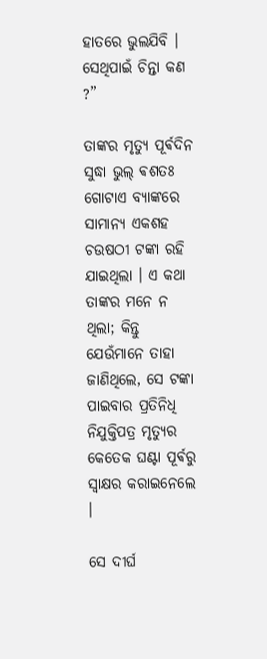ହାତରେ ଭୁଲଯିବି । ସେଥିପାଇଁ ଚିନ୍ତା କଣ ?”

ତାଙ୍କର ମୃତ୍ୟୁ ପୂର୍ଵଦିନ ସୁଦ୍ଧା ଭୁଲ୍ ଵଶତଃ ଗୋଟାଏ ବ୍ୟାଙ୍କରେ ସାମାନ୍ୟ ଏକଶହ ଚଉଷଠୀ ଟଙ୍କା ରହି ଯାଇଥିଲା । ଏ କଥା ତାଙ୍କର ମନେ ନ ଥିଲା; କିନ୍ତୁ ଯେଉଁମାନେ ତାହା ଜାଣିଥିଲେ, ସେ ଟଙ୍କା ପାଇବାର ପ୍ରତିନିଧି ନିଯୁକ୍ତିପତ୍ର ମୃତ୍ୟୁର କେତେକ ଘଣ୍ଟା ପୂର୍ଵରୁ ସ୍ବାକ୍ଷର କରାଇନେଲେ ।

ସେ ଦୀର୍ଘ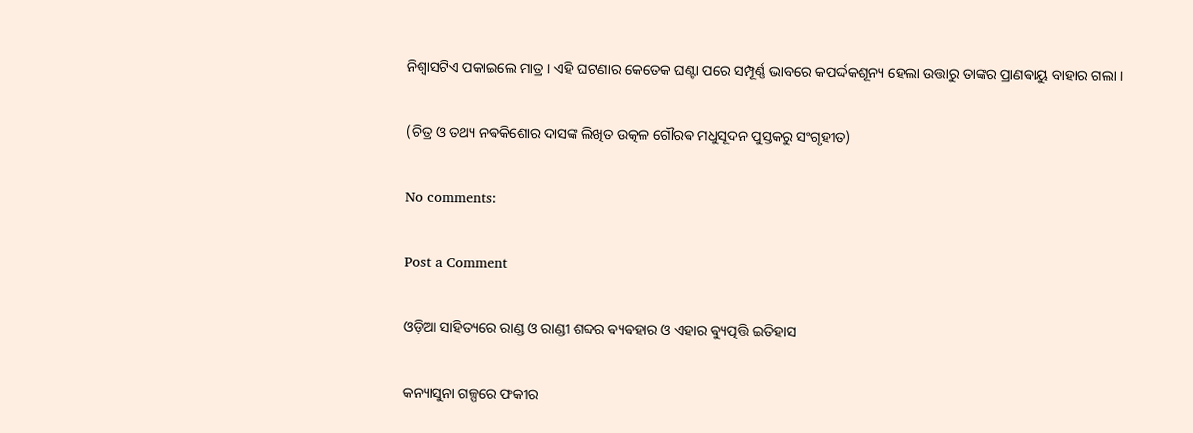ନିଶ୍ଵାସଟିଏ ପକାଇଲେ ମାତ୍ର । ଏହି ଘଟଣାର କେତେକ ଘଣ୍ଟା ପରେ ସମ୍ପୂର୍ଣ୍ଣ ଭାବରେ କପର୍ଦ୍ଦକଶୂନ୍ୟ ହେଲା ଉତ୍ତାରୁ ତାଙ୍କର ପ୍ରାଣଵାୟୁ ବାହାର ଗଲା ।

(ଚିତ୍ର ଓ ତଥ୍ୟ ନଵକିଶୋର ଦାସଙ୍କ ଲିଖିତ ଉତ୍କଳ ଗୌରଵ ମଧୁସୂଦନ ପୁସ୍ତକରୁ ସଂଗୃହୀତ)

No comments:

Post a Comment

ଓଡ଼ିଆ ସାହିତ୍ୟରେ ରାଣ୍ଡ ଓ ରାଣ୍ଡୀ ଶବ୍ଦର ଵ୍ୟଵହାର ଓ ଏହାର ଵ୍ୟୁତ୍ପତ୍ତି ଇତିହାସ

କନ୍ୟାସୁନା ଗଳ୍ପରେ ଫକୀର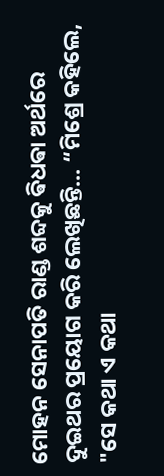ମୋହନ ସେନାପତି ରାଣ୍ଡ ଶବ୍ଦକୁ ଵିଧଵା ଅର୍ଥରେ ଦୁଇଥର ପ୍ରୟୋଗ କରି ଲେଖିଛନ୍ତି... “ମିଶ୍ରେ କହିଲେ, "ସେ କଥା ଏ କଥା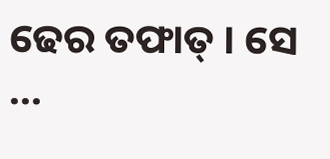ଢେର ତଫାତ୍ । ସେ ...